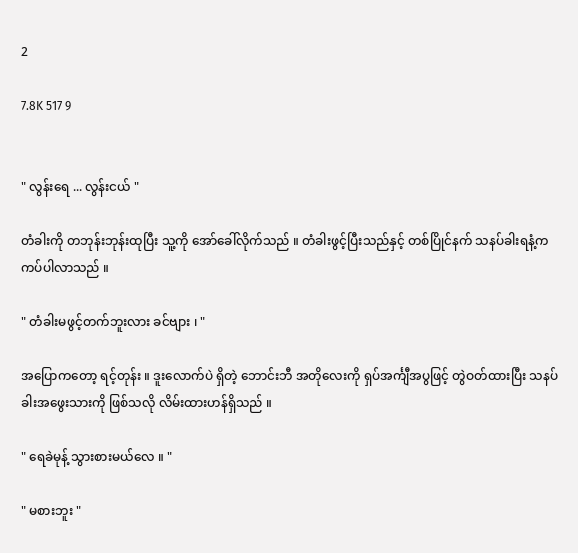2

7.8K 517 9


" လွန်းရေ ... လွန်းငယ် "

တံခါးကို တဘုန်းဘုန်းထုပြီး သူ့ကို အော်ခေါ်လိုက်သည် ။ တံခါးဖွင့်ပြီးသည်နှင့် တစ်ပြိုင်နက် သနပ်ခါးရနံ့က ကပ်ပါလာသည် ။

" တံခါးမဖွင့်တက်ဘူးလား ခင်ဗျား ၊ "

အပြောကတော့ ရင့်တုန်း ။ ဒူးလောက်ပဲ ရှိတဲ့ ဘောင်းဘီ အတိုလေးကို ရှပ်အင်္ကျီအပွဖြင့် တွဲဝတ်ထားပြီး သနပ်ခါးအဖွေးသားကို ဖြစ်သလို လိမ်းထားဟန်ရှိသည် ။

" ရေခဲမုန့် သွားစားမယ်လေ ။ "

" မစားဘူး "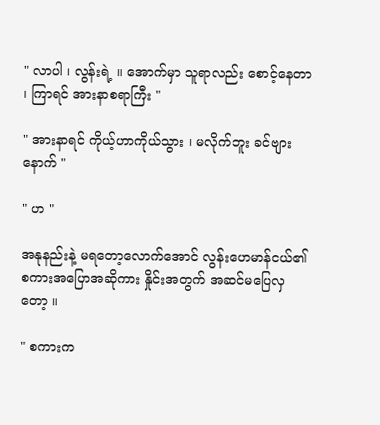" လာပါ ၊ လွန်းရဲ့ ။ အောက်မှာ သူရာလည်း စောင့်နေတာ ၊ ကြာရင် အားနာစရာကြီး "

" အားနာရင် ကိုယ့်ဟာကိုယ်သွား ၊ မလိုက်ဘူး ခင်ဗျားနောက် "

" ဟ "

အနုနည်းနဲ့ မရတော့လောက်အောင် လွန်းဟေမာန်ငယ်၏ စကားအပြောအဆိုကား နှိုင်းအတွက် အဆင်မပြေလှတော့ ။

" စကားက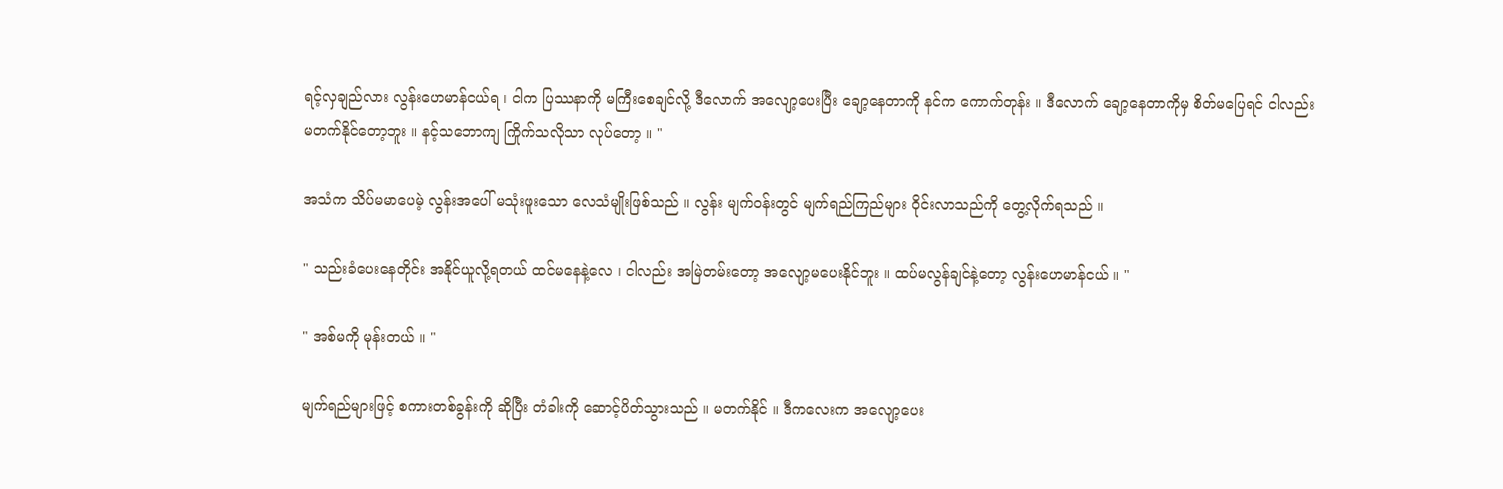ရင့်လှချည်လား လွန်းဟေမာန်ငယ်ရ ၊ ငါက ပြဿနာကို မကြီးစေချင်လို့ ဒီလောက် အလျော့ပေးပြီး ချော့နေတာကို နင်က ကောက်တုန်း ။ ဒီလောက် ချော့နေတာကိုမှ စိတ်မပြေရင် ငါလည်း မတက်နိုင်တော့ဘူး ။ နင့်သဘောကျ ကြိုက်သလိုသာ လုပ်တော့ ။ "

အသံက သိပ်မမာပေမဲ့ လွန်းအပေါ် မသုံးဖူးသော လေသံမျိုးဖြစ်သည် ။ လွန်း မျက်ဝန်းတွင် မျက်ရည်ကြည်များ ဝိုင်းလာသည်ကို တွေ့လိုက်ရသည် ။

" သည်းခံပေးနေတိုင်း အနိုင်ယူလို့ရတယ် ထင်မနေနဲ့လေ ၊ ငါလည်း အမြဲတမ်းတော့ အလျော့မပေးနိုင်ဘူး ။ ထပ်မလွန်ချင်နဲ့တော့ လွန်းဟေမာန်ငယ် ။ "

" အစ်မကို မုန်းတယ် ။ "

မျက်ရည်များဖြင့် စကားတစ်ခွန်းကို ဆိုပြီး တံခါးကို ဆောင့်ပိတ်သွားသည် ။ မတက်နိုင် ။ ဒီကလေးက အလျော့ပေး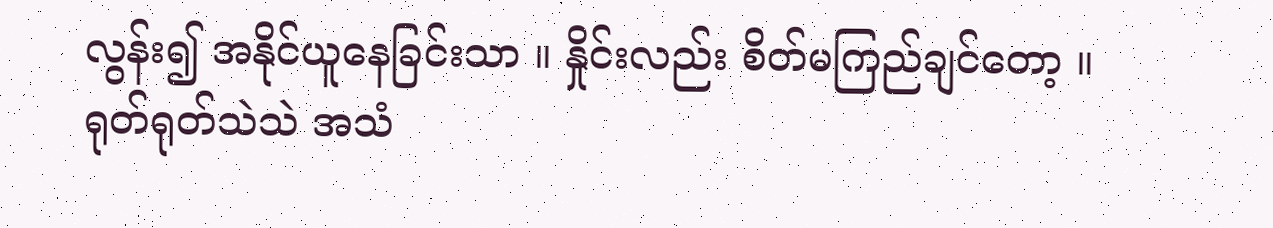လွန်း၍ အနိုင်ယူနေခြင်းသာ ။ နှိုင်းလည်း စိတ်မကြည်ချင်တော့ ။ ရုတ်ရုတ်သဲသဲ အသံ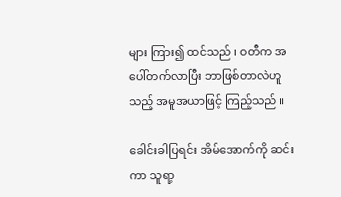များ ကြား၍ ထင်သည် ၊ ဝတီက အပေါ်တက်လာပြီး ဘာဖြစ်တာလဲဟူသည့် အမူအယာဖြင့် ကြည့်သည် ။

ခေါင်းခါပြရင်း အိမ်အောက်ကို ဆင်းကာ သူရာ့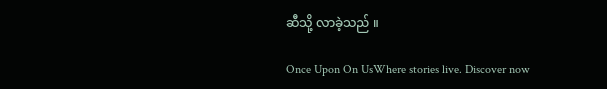ဆီသို့ လာခဲ့သည် ။

Once Upon On UsWhere stories live. Discover now